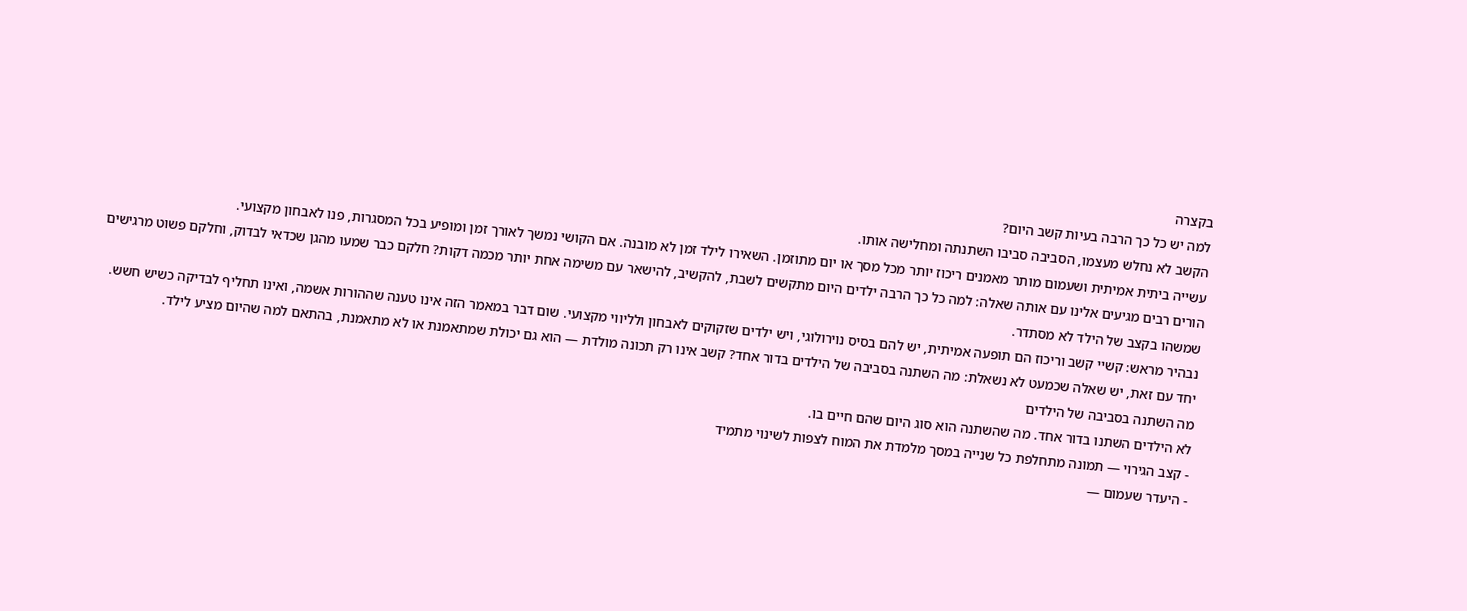בקצרה
למה יש כל כך הרבה בעיות קשב היום?
הקשב לא נחלש מעצמו, הסביבה סביבו השתנתה ומחלישה אותו.
עשייה ביתית אמיתית ושעמום מותר מאמנים ריכוז יותר מכל מסך או יום מתוזמן. השאירו לילד זמן לא מובנה. אם הקושי נמשך לאורך זמן ומופיע בכל המסגרות, פנו לאבחון מקצועי.
הורים רבים מגיעים אלינו עם אותה שאלה: למה כל כך הרבה ילדים היום מתקשים לשבת, להקשיב, להישאר עם משימה אחת יותר מכמה דקות? חלקם כבר שמעו מהגן שכדאי לבדוק, וחלקם פשוט מרגישים שמשהו בקצב של הילד לא מסתדר.
נבהיר מראש: קשיי קשב וריכוז הם תופעה אמיתית, יש להם בסיס נוירולוגי, ויש ילדים שזקוקים לאבחון ולליווי מקצועי. שום דבר במאמר הזה אינו טענה שההורות אשמה, ואינו תחליף לבדיקה כשיש חשש.
יחד עם זאת, יש שאלה שכמעט לא נשאלת: מה השתנה בסביבה של הילדים בדור אחד? קשב אינו רק תכונה מולדת — הוא גם יכולת שמתאמנת או לא מתאמנת, בהתאם למה שהיום מציע לילד.
מה השתנה בסביבה של הילדים
לא הילדים השתנו בדור אחד. מה שהשתנה הוא סוג היום שהם חיים בו.
- קצב הגירוי — תמונה מתחלפת כל שנייה במסך מלמדת את המוח לצפות לשינוי מתמיד
- היעדר שעמום —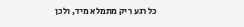כל רגע ריק מתמלא מיד, ולכן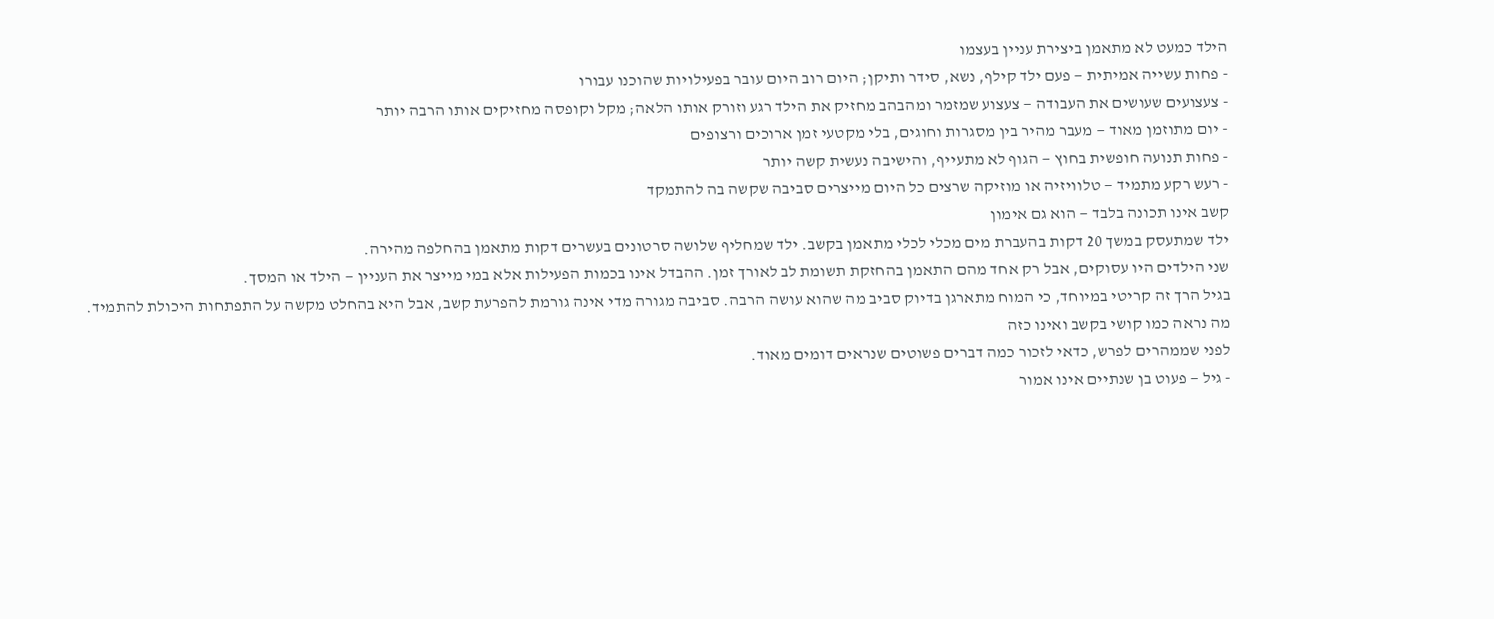הילד כמעט לא מתאמן ביצירת עניין בעצמו
- פחות עשייה אמיתית — פעם ילד קילף, נשא, סידר ותיקן; היום רוב היום עובר בפעילויות שהוכנו עבורו
- צעצועים שעושים את העבודה — צעצוע שמזמר ומהבהב מחזיק את הילד רגע וזורק אותו הלאה; מקל וקופסה מחזיקים אותו הרבה יותר
- יום מתוזמן מאוד — מעבר מהיר בין מסגרות וחוגים, בלי מקטעי זמן ארוכים ורצופים
- פחות תנועה חופשית בחוץ — הגוף לא מתעייף, והישיבה נעשית קשה יותר
- רעש רקע מתמיד — טלוויזיה או מוזיקה שרצים כל היום מייצרים סביבה שקשה בה להתמקד
קשב אינו תכונה בלבד — הוא גם אימון
ילד שמתעסק במשך 20 דקות בהעברת מים מכלי לכלי מתאמן בקשב. ילד שמחליף שלושה סרטונים בעשרים דקות מתאמן בהחלפה מהירה.
שני הילדים היו עסוקים, אבל רק אחד מהם התאמן בהחזקת תשומת לב לאורך זמן. ההבדל אינו בכמות הפעילות אלא במי מייצר את העניין — הילד או המסך.
בגיל הרך זה קריטי במיוחד, כי המוח מתארגן בדיוק סביב מה שהוא עושה הרבה. סביבה מגורה מדי אינה גורמת להפרעת קשב, אבל היא בהחלט מקשה על התפתחות היכולת להתמיד.
מה נראה כמו קושי בקשב ואינו כזה
לפני שממהרים לפרש, כדאי לזכור כמה דברים פשוטים שנראים דומים מאוד.
- גיל — פעוט בן שנתיים אינו אמור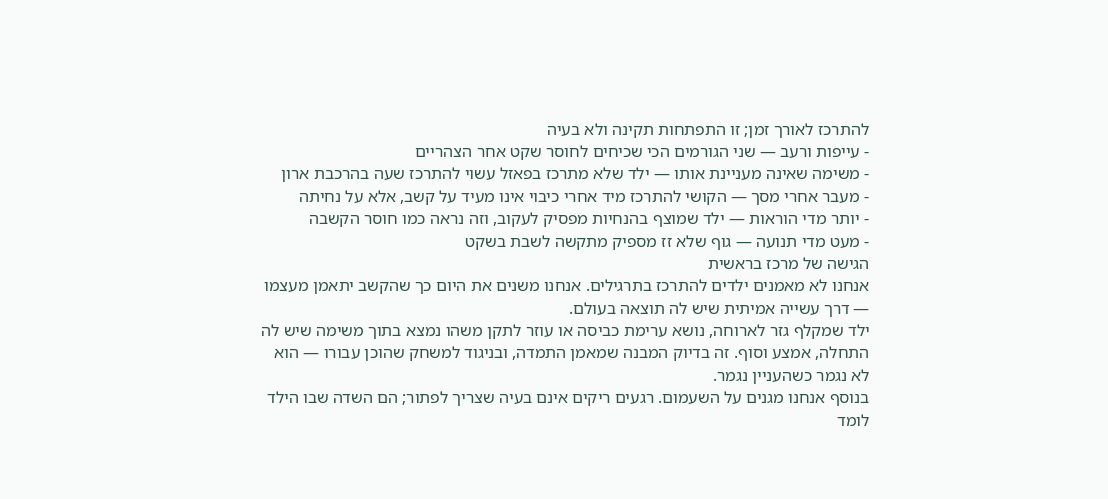להתרכז לאורך זמן; זו התפתחות תקינה ולא בעיה
- עייפות ורעב — שני הגורמים הכי שכיחים לחוסר שקט אחר הצהריים
- משימה שאינה מעניינת אותו — ילד שלא מתרכז בפאזל עשוי להתרכז שעה בהרכבת ארון
- מעבר אחרי מסך — הקושי להתרכז מיד אחרי כיבוי אינו מעיד על קשב, אלא על נחיתה
- יותר מדי הוראות — ילד שמוצף בהנחיות מפסיק לעקוב, וזה נראה כמו חוסר הקשבה
- מעט מדי תנועה — גוף שלא זז מספיק מתקשה לשבת בשקט
הגישה של מרכז בראשית
אנחנו לא מאמנים ילדים להתרכז בתרגילים. אנחנו משנים את היום כך שהקשב יתאמן מעצמו — דרך עשייה אמיתית שיש לה תוצאה בעולם.
ילד שמקלף גזר לארוחה, נושא ערימת כביסה או עוזר לתקן משהו נמצא בתוך משימה שיש לה התחלה, אמצע וסוף. זה בדיוק המבנה שמאמן התמדה, ובניגוד למשחק שהוכן עבורו — הוא לא נגמר כשהעניין נגמר.
בנוסף אנחנו מגנים על השעמום. רגעים ריקים אינם בעיה שצריך לפתור; הם השדה שבו הילד לומד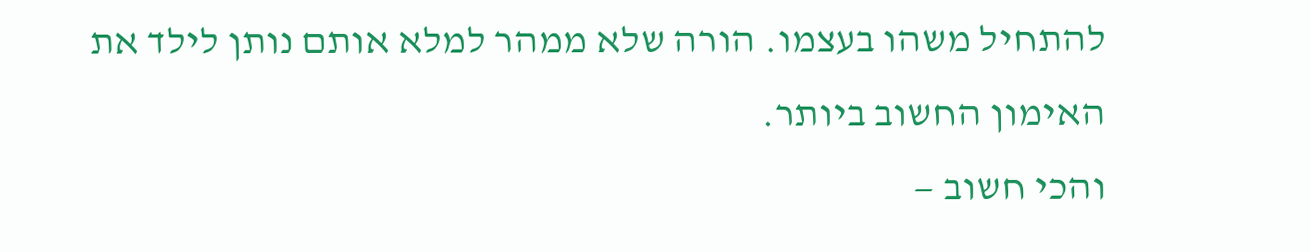להתחיל משהו בעצמו. הורה שלא ממהר למלא אותם נותן לילד את האימון החשוב ביותר.
והכי חשוב —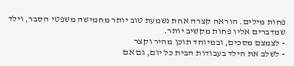פחות מילים. הוראה קצרה אחת נשמעת טוב יותר מחמישה משפטי הסבר, וילד שמדברים אליו פחות מקשיב יותר.
- לצמצם מסכים, ובמיוחד תוכן מהיר וקצר
- לשלב את הילד בעבודות הבית כל יום, גם אם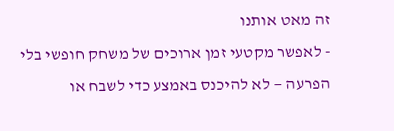זה מאט אותנו
- לאפשר מקטעי זמן ארוכים של משחק חופשי בלי הפרעה — לא להיכנס באמצע כדי לשבח או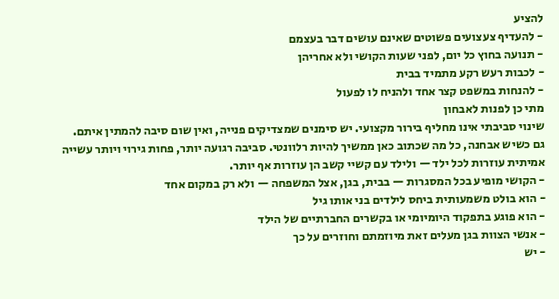להציע
- להעדיף צעצועים פשוטים שאינם עושים דבר בעצמם
- תנועה בחוץ כל יום, לפני שעות הקושי ולא אחריהן
- לכבות רעש רקע מתמיד בבית
- להנחות במשפט קצר אחד ולהניח לו לפעול
מתי כן לפנות לאבחון
שינוי סביבתי אינו מחליף בירור מקצועי. יש סימנים שמצדיקים פנייה, ואין שום סיבה להמתין איתם.
גם כשיש אבחנה, כל מה שכתוב כאן ממשיך להיות רלוונטי. סביבה רגועה יותר, פחות גירוי ויותר עשייה אמיתית עוזרות לכל ילד — ולילד עם קשיי קשב הן עוזרות אף יותר.
- הקושי מופיע בכל המסגרות — בבית, בגן, אצל המשפחה — ולא רק במקום אחד
- הוא בולט משמעותית ביחס לילדים בני אותו גיל
- הוא פוגע בתפקוד היומיומי או בקשרים החברתיים של הילד
- אנשי הצוות בגן מעלים זאת מיוזמתם וחוזרים על כך
- יש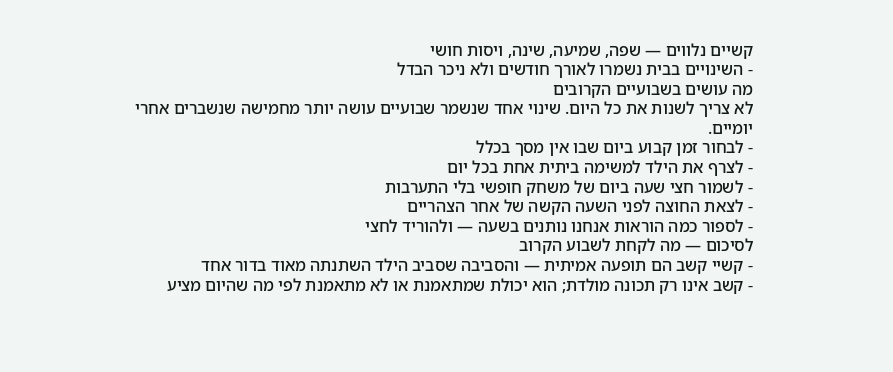קשיים נלווים — שפה, שמיעה, שינה, ויסות חושי
- השינויים בבית נשמרו לאורך חודשים ולא ניכר הבדל
מה עושים בשבועיים הקרובים
לא צריך לשנות את כל היום. שינוי אחד שנשמר שבועיים עושה יותר מחמישה שנשברים אחרי יומיים.
- לבחור זמן קבוע ביום שבו אין מסך בכלל
- לצרף את הילד למשימה ביתית אחת בכל יום
- לשמור חצי שעה ביום של משחק חופשי בלי התערבות
- לצאת החוצה לפני השעה הקשה של אחר הצהריים
- לספור כמה הוראות אנחנו נותנים בשעה — ולהוריד לחצי
לסיכום — מה לקחת לשבוע הקרוב
- קשיי קשב הם תופעה אמיתית — והסביבה שסביב הילד השתנתה מאוד בדור אחד
- קשב אינו רק תכונה מולדת; הוא יכולת שמתאמנת או לא מתאמנת לפי מה שהיום מציע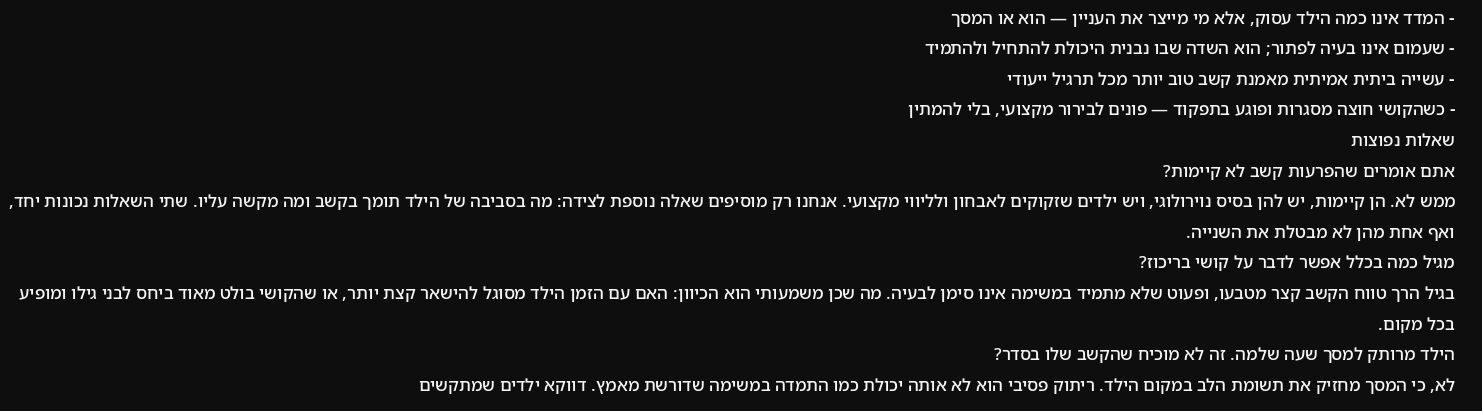- המדד אינו כמה הילד עסוק, אלא מי מייצר את העניין — הוא או המסך
- שעמום אינו בעיה לפתור; הוא השדה שבו נבנית היכולת להתחיל ולהתמיד
- עשייה ביתית אמיתית מאמנת קשב טוב יותר מכל תרגיל ייעודי
- כשהקושי חוצה מסגרות ופוגע בתפקוד — פונים לבירור מקצועי, בלי להמתין
שאלות נפוצות
אתם אומרים שהפרעות קשב לא קיימות?
ממש לא. הן קיימות, יש להן בסיס נוירולוגי, ויש ילדים שזקוקים לאבחון ולליווי מקצועי. אנחנו רק מוסיפים שאלה נוספת לצידה: מה בסביבה של הילד תומך בקשב ומה מקשה עליו. שתי השאלות נכונות יחד, ואף אחת מהן לא מבטלת את השנייה.
מגיל כמה בכלל אפשר לדבר על קושי בריכוז?
בגיל הרך טווח הקשב קצר מטבעו, ופעוט שלא מתמיד במשימה אינו סימן לבעיה. מה שכן משמעותי הוא הכיוון: האם עם הזמן הילד מסוגל להישאר קצת יותר, או שהקושי בולט מאוד ביחס לבני גילו ומופיע בכל מקום.
הילד מרותק למסך שעה שלמה. זה לא מוכיח שהקשב שלו בסדר?
לא, כי המסך מחזיק את תשומת הלב במקום הילד. ריתוק פסיבי הוא לא אותה יכולת כמו התמדה במשימה שדורשת מאמץ. דווקא ילדים שמתקשים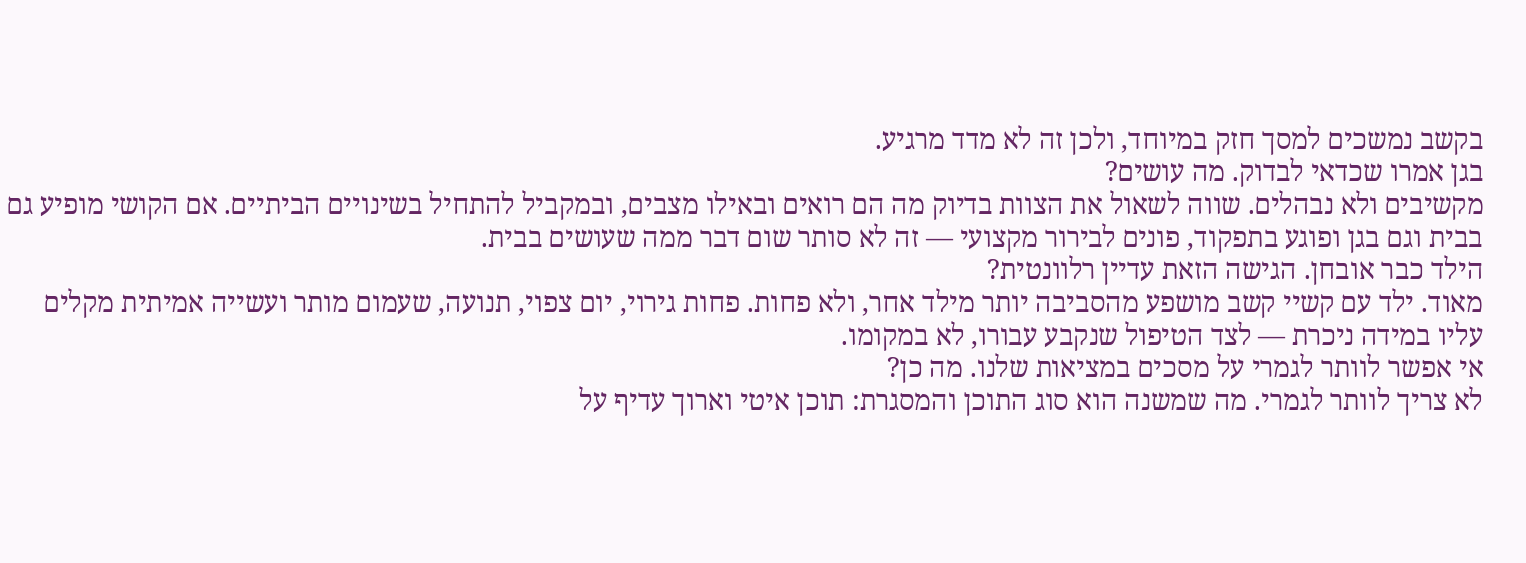בקשב נמשכים למסך חזק במיוחד, ולכן זה לא מדד מרגיע.
בגן אמרו שכדאי לבדוק. מה עושים?
מקשיבים ולא נבהלים. שווה לשאול את הצוות בדיוק מה הם רואים ובאילו מצבים, ובמקביל להתחיל בשינויים הביתיים. אם הקושי מופיע גם בבית וגם בגן ופוגע בתפקוד, פונים לבירור מקצועי — זה לא סותר שום דבר ממה שעושים בבית.
הילד כבר אובחן. הגישה הזאת עדיין רלוונטית?
מאוד. ילד עם קשיי קשב מושפע מהסביבה יותר מילד אחר, ולא פחות. פחות גירוי, יום צפוי, תנועה, שעמום מותר ועשייה אמיתית מקלים עליו במידה ניכרת — לצד הטיפול שנקבע עבורו, לא במקומו.
אי אפשר לוותר לגמרי על מסכים במציאות שלנו. מה כן?
לא צריך לוותר לגמרי. מה שמשנה הוא סוג התוכן והמסגרת: תוכן איטי וארוך עדיף על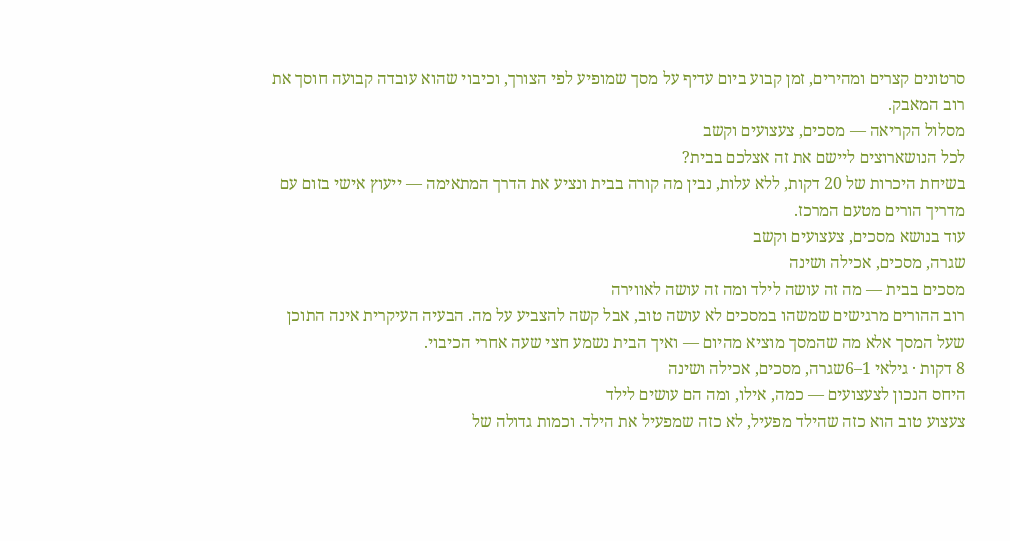סרטונים קצרים ומהירים, זמן קבוע ביום עדיף על מסך שמופיע לפי הצורך, וכיבוי שהוא עובדה קבועה חוסך את רוב המאבק.
מסלול הקריאה — מסכים, צעצועים וקשב
לכל הנושארוצים ליישם את זה אצלכם בבית?
בשיחת היכרות של 20 דקות, ללא עלות, נבין מה קורה בבית ונציע את הדרך המתאימה — ייעוץ אישי בזום עם מדריך הורים מטעם המרכז.
עוד בנושא מסכים, צעצועים וקשב
שגרה, מסכים, אכילה ושינה
מסכים בבית — מה זה עושה לילד ומה זה עושה לאווירה
רוב ההורים מרגישים שמשהו במסכים לא עושה טוב, אבל קשה להצביע על מה. הבעיה העיקרית אינה התוכן שעל המסך אלא מה שהמסך מוציא מהיום — ואיך הבית נשמע חצי שעה אחרי הכיבוי.
8 דקות · גילאי 1–6שגרה, מסכים, אכילה ושינה
היחס הנכון לצעצועים — כמה, אילו, ומה הם עושים לילד
צעצוע טוב הוא כזה שהילד מפעיל, לא כזה שמפעיל את הילד. וכמות גדולה של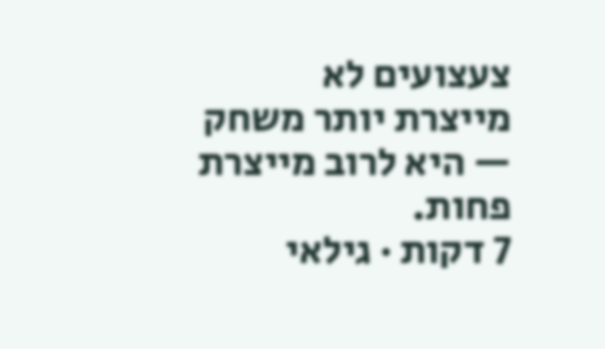צעצועים לא מייצרת יותר משחק — היא לרוב מייצרת פחות.
7 דקות · גילאי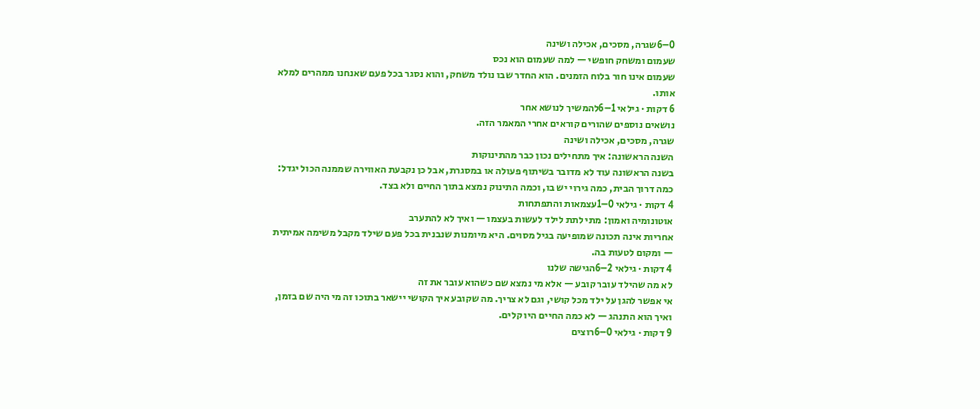0–6שגרה, מסכים, אכילה ושינה
שעמום ומשחק חופשי — למה שעמום הוא נכס
שעמום אינו חור בלוח הזמנים. הוא החדר שבו נולד משחק, והוא נסגר בכל פעם שאנחנו ממהרים למלא אותו.
6 דקות · גילאי 1–6להמשיך לנושא אחר
נושאים נוספים שהורים קוראים אחרי המאמר הזה.
שגרה, מסכים, אכילה ושינה
השנה הראשונה: איך מתחילים נכון כבר מהתינוקות
בשנה הראשונה עוד לא מדובר בשיתוף פעולה או במסגרת, אבל כן נקבעת האווירה שממנה הכול יגדל: כמה דרוך הבית, כמה גירוי יש בו, וכמה התינוק נמצא בתוך החיים ולא בצד.
4 דקות · גילאי 0–1עצמאות והתפתחות
אוטונומיה ואמון: מתי לתת לילד לעשות בעצמו — ואיך לא להתערב
אחריות אינה תכונה שמופיעה בגיל מסוים. היא מיומנות שנבנית בכל פעם שילד מקבל משימה אמיתית — ומקום לטעות בה.
4 דקות · גילאי 2–6הגישה שלנו
לא מה שהילד עובר קובע — אלא מי נמצא שם כשהוא עובר את זה
אי אפשר להגן על ילד מכל קושי, וגם לא צריך. מה שקובע איך הקושי יישאר בתוכו זה מי היה שם בזמן, ואיך הוא התנהג — לא כמה החיים היו קלים.
9 דקות · גילאי 0–6רוצים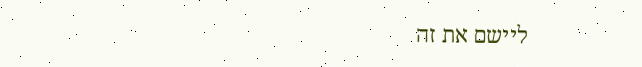ליישם את זה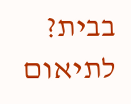בבית?
לתיאום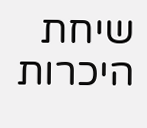שיחת היכרות